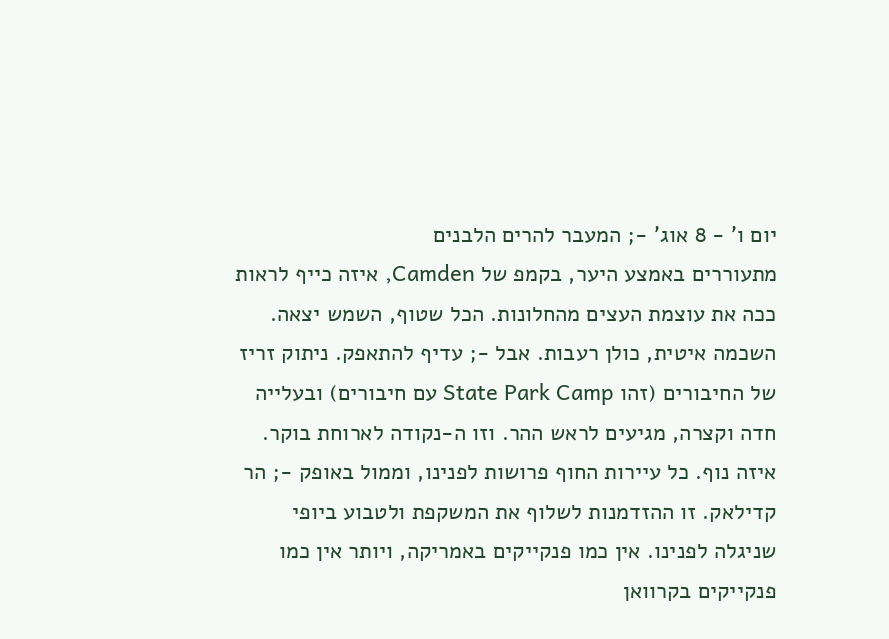יום ו' - 8 אוג' -; המעבר להרים הלבנים
מתעוררים באמצע היער, בקמפ של Camden, איזה כייף לראות ככה את עוצמת העצים מהחלונות. הכל שטוף, השמש יצאה. השכמה איטית, כולן רעבות. אבל -; עדיף להתאפק. ניתוק זריז של החיבורים (זהו State Park Camp עם חיבורים) ובעלייה חדה וקצרה, מגיעים לראש ההר. וזו ה-נקודה לארוחת בוקר. איזה נוף. כל עיירות החוף פרושות לפנינו, וממול באופק -; הר קדילאק. זו ההזדמנות לשלוף את המשקפת ולטבוע ביופי שניגלה לפנינו. אין כמו פנקייקים באמריקה, ויותר אין כמו פנקייקים בקרוואן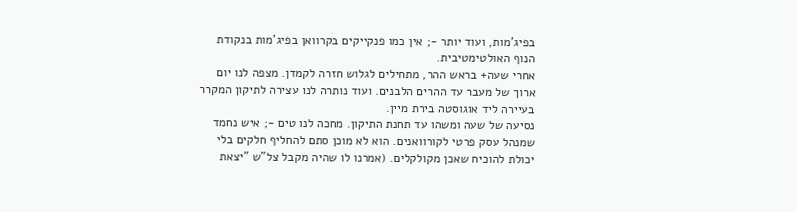בפיג'מות, ועוד יותר -; אין כמו פנקייקים בקרוואן בפיג'מות בנקודת הנוף האולטימטיבית.
אחרי שעה+ בראש ההר, מתחילים לגלוש חזרה לקמדן. מצפה לנו יום ארוך של מעבר עד ההרים הלבנים. ועוד נותרה לנו עצירה לתיקון המקרר בעיירה ליד אוגוסטה בירת מיין.
נסיעה של שעה ומשהו עד תחנת התיקון. מחכה לנו טים -; איש נחמד שמנהל עסק פרטי לקורוואנים. הוא לא מוכן סתם להחליף חלקים בלי יכולת להוכיח שאכן מקולקלים. (אמרנו לו שהיה מקבל צל"ש "יצאת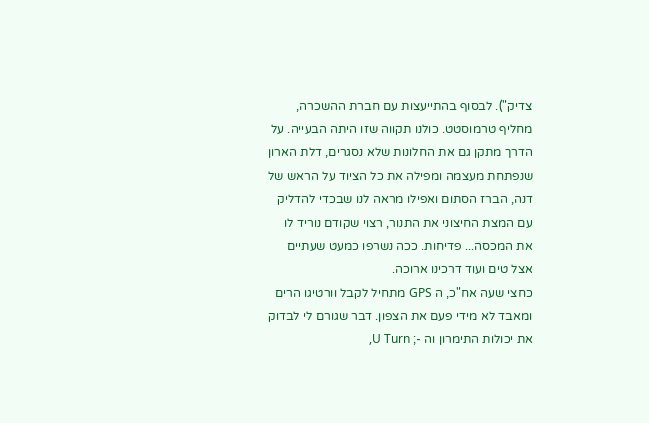צדיק"). לבסוף בהתייעצות עם חברת ההשכרה, מחליף טרמוסטט. כולנו תקווה שזו היתה הבעייה. על הדרך מתקן גם את החלונות שלא נסגרים, דלת הארון שנפתחת מעצמה ומפילה את כל הציוד על הראש של דנה, הברז הסתום ואפילו מראה לנו שבכדי להדליק עם המצת החיצוני את התנור, רצוי שקודם נוריד לו את המכסה... פדיחות. ככה נשרפו כמעט שעתיים אצל טים ועוד דרכינו ארוכה.
כחצי שעה אח"כ, ה GPS מתחיל לקבל וורטיגו הרים ומאבד לא מידי פעם את הצפון. דבר שגורם לי לבדוק את יכולות התימרון וה -; U Turn,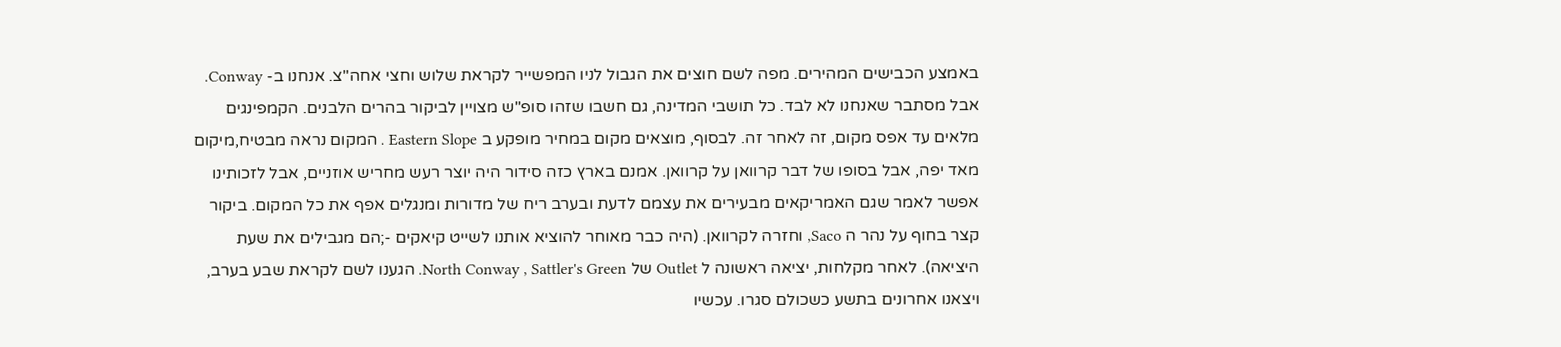באמצע הכבישים המהירים. מפה לשם חוצים את הגבול לניו המפשייר לקראת שלוש וחצי אחה"צ. אנחנו ב- Conway. אבל מסתבר שאנחנו לא לבד. כל תושבי המדינה, גם חשבו שזהו סופ"ש מצויין לביקור בהרים הלבנים. הקמפינגים מלאים עד אפס מקום, זה לאחר זה. לבסוף, מוצאים מקום במחיר מופקע ב Eastern Slope . המקום נראה מבטיח,מיקום מאד יפה, אבל בסופו של דבר קרוואן על קרוואן. אמנם בארץ כזה סידור היה יוצר רעש מחריש אוזניים, אבל לזכותינו אפשר לאמר שגם האמריקאים מבעירים את עצמם לדעת ובערב ריח של מדורות ומנגלים אפף את כל המקום. ביקור קצר בחוף על נהר ה Saco, וחזרה לקרוואן. (היה כבר מאוחר להוציא אותנו לשייט קיאקים -;הם מגבילים את שעת היציאה). לאחר מקלחות, יציאה ראשונה ל Outlet של North Conway , Sattler's Green. הגענו לשם לקראת שבע בערב, ויצאנו אחרונים בתשע כשכולם סגרו. עכשיו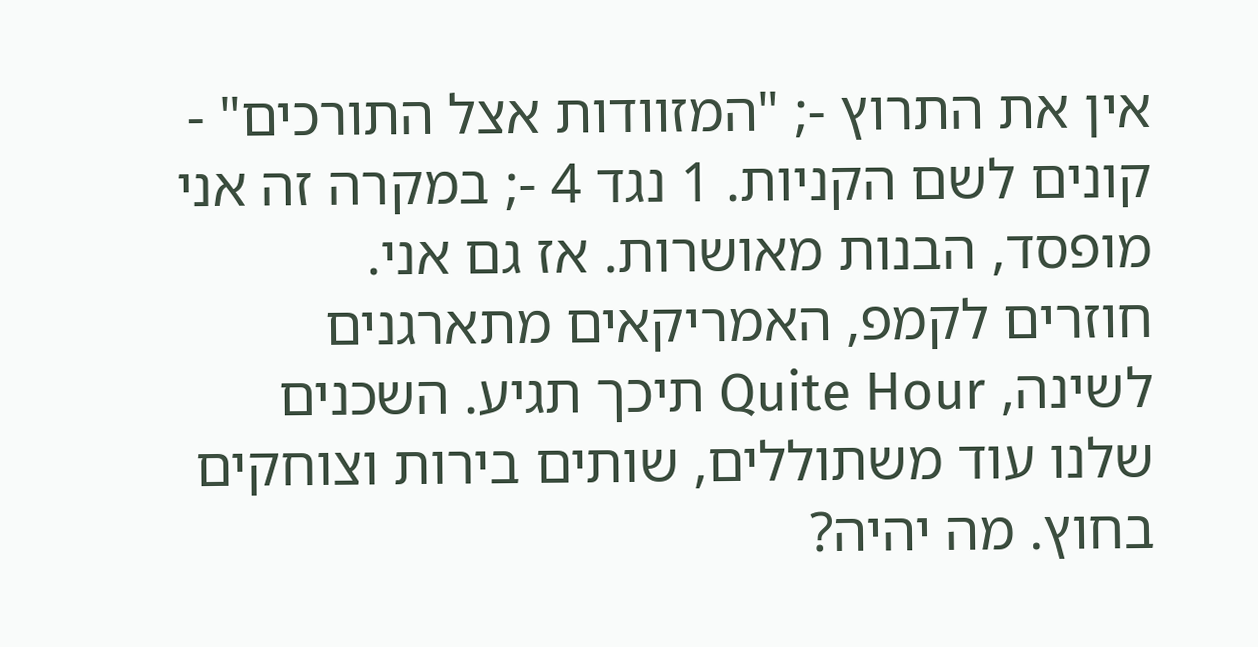אין את התרוץ -; "המזוודות אצל התורכים" - קונים לשם הקניות. 1 נגד 4 -; במקרה זה אני מופסד, הבנות מאושרות. אז גם אני.
חוזרים לקמפ, האמריקאים מתארגנים לשינה, Quite Hour תיכך תגיע. השכנים שלנו עוד משתוללים, שותים בירות וצוחקים בחוץ. מה יהיה?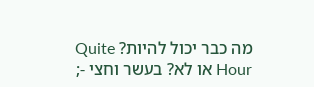מה כבר יכול להיות? Quite Hour או לא? בעשר וחצי -;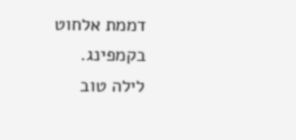דממת אלחוט בקמפינג.
לילה טוב